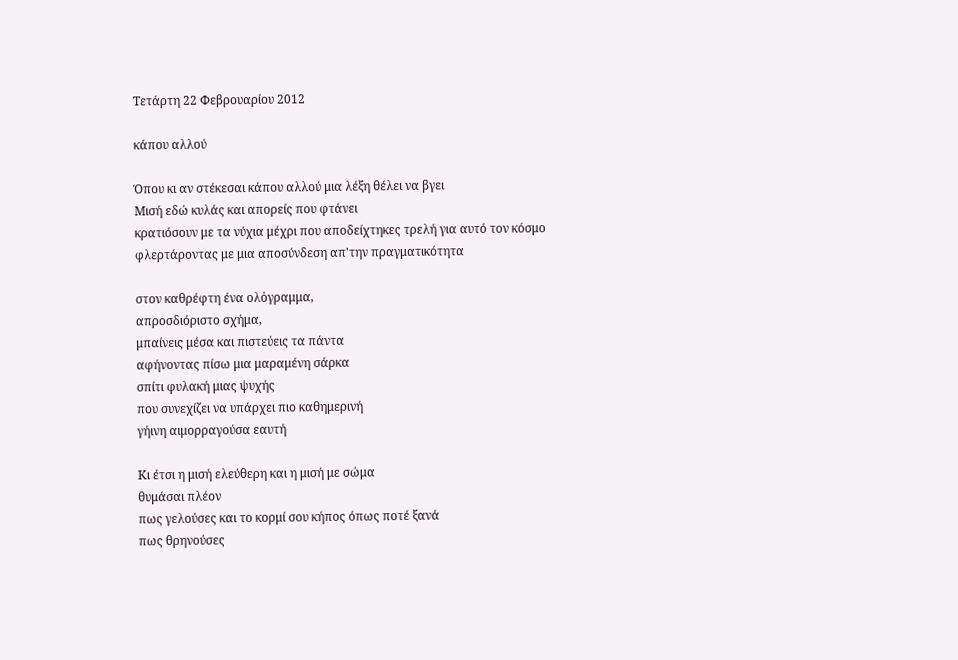Τετάρτη 22 Φεβρουαρίου 2012

κάπου αλλού

Όπου κι αν στέκεσαι κάπου αλλού μια λέξη θέλει να βγει
Μισή εδώ κυλάς και απορείς που φτάνει
κρατιόσουν με τα νύχια μέχρι που αποδείχτηκες τρελή για αυτό τον κόσμο
φλερτάροντας με μια αποσύνδεση απ'την πραγματικότητα

στον καθρέφτη ένα ολὀγραμμα,
απροσδιόριστο σχήμα,
μπαίνεις μέσα και πιστεύεις τα πάντα
αφήνοντας πίσω μια μαραμένη σάρκα
σπίτι φυλακή μιας ψυχής
που συνεχίζει να υπάρχει πιο καθημερινή
γήινη αιμορραγούσα εαυτή

Κι έτσι η μισή ελεύθερη και η μισή με σώμα
θυμάσαι πλέον
πως γελούσες και το κορμί σου κήπος όπως ποτέ ξανά
πως θρηνούσες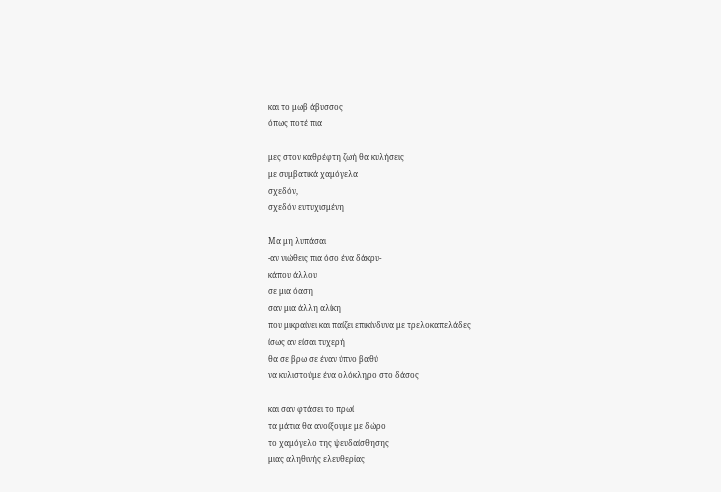και το μωβ άβυσσος
όπως ποτέ πια

μες στον καθρέφτη ζωή θα κυλήσεις
με συμβατικά χαμόγελα
σχεδόν,
σχεδόν ευτυχισμένη

Μα μη λυπάσαι
-αν νιώθεις πια όσο ένα δάκρυ-
κάπου άλλου
σε μια όαση
σαν μια άλλη αλίκη
που μικραίνει και παίζει επικίνδυνα με τρελοκαπελάδες
ίσως αν είσαι τυχερή
θα σε βρω σε έναν ύπνο βαθύ
να κυλιστούμε ένα ολόκληρο στο δάσος

και σαν φτάσει το πρωί
τα μάτια θα ανοίξουμε με δώρο
το χαμόγελο της ψευδαίσθησης
μιας αληθινής ελευθερἰας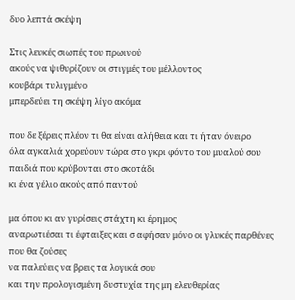δυο λεπτά σκέψη

Στις λευκές σιωπές του πρωινού
ακούς να ψιθυρίζουν οι στιγμές του μέλλοντος
κουβάρι τυλιγμένο
μπερδεύει τη σκέψη λίγο ακόμα

που δε ξέρεις πλέον τι θα είναι αλήθεια και τι ήταν όνειρο
όλα αγκαλιά χορεύουν τώρα στο γκρι φόντο του μυαλού σου
παιδιά που κρύβονται στο σκοτάδι
κι ένα γέλιο ακούς από παντού

μα όπου κι αν γυρίσεις στάχτη κι έρημος
αναρωτιέσαι τι έφταιξες και σ αφήσαν μόνο οι γλυκές παρθένες που θα ζούσες
να παλεύεις να βρεις τα λογικά σου
και την προλογισμένη δυστυχία της μη ελευθερίας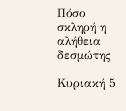Πόσο σκληρή η αλήθεια δεσμώτης

Κυριακή 5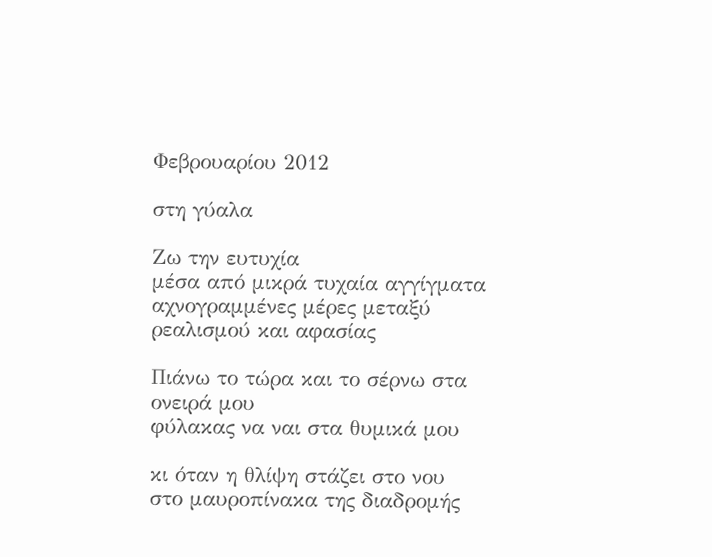Φεβρουαρίου 2012

στη γύαλα

Ζω την ευτυχία
μέσα από μικρά τυχαία αγγίγματα
αχνογραμμένες μέρες μεταξύ ρεαλισμού και αφασίας

Πιάνω το τώρα και το σέρνω στα ονειρά μου
φύλακας να ναι στα θυμικά μου

κι όταν η θλίψη στάζει στο νου
στο μαυροπίνακα της διαδρομής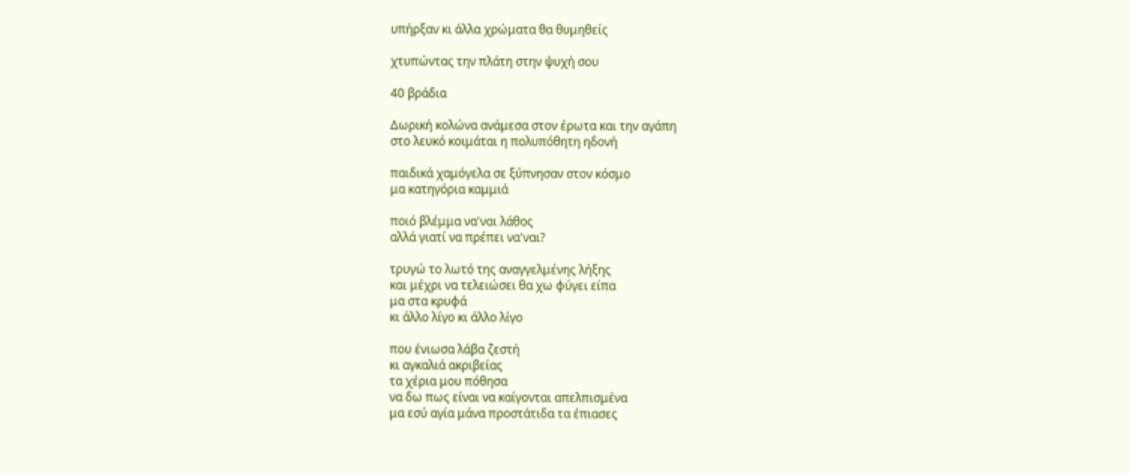υπήρξαν κι άλλα χρώματα θα θυμηθείς

χτυπώντας την πλάτη στην ψυχή σου

40 βράδια

Δωρική κολώνα ανάμεσα στον έρωτα και την αγάπη
στο λευκό κοιμάται η πολυπόθητη ηδονή

παιδικά χαμόγελα σε ξύπνησαν στον κόσμο
μα κατηγόρια καμμιά

ποιό βλέμμα να'ναι λάθος
αλλά γιατί να πρέπει να'ναι?

τρυγώ το λωτό της αναγγελμένης λήξης
και μέχρι να τελειώσει θα χω φύγει είπα
μα στα κρυφά
κι άλλο λίγο κι άλλο λίγο

που ένιωσα λάβα ζεστή
κι αγκαλιά ακριβείας
τα χέρια μου πόθησα
να δω πως είναι να καίγονται απελπισμένα
μα εσύ αγία μάνα προστάτιδα τα έπιασες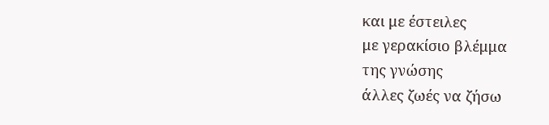και με έστειλες
με γερακίσιο βλέμμα
της γνώσης
άλλες ζωές να ζήσω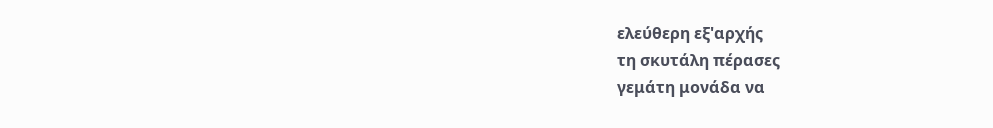ελεύθερη εξ'αρχής
τη σκυτάλη πέρασες
γεμάτη μονάδα να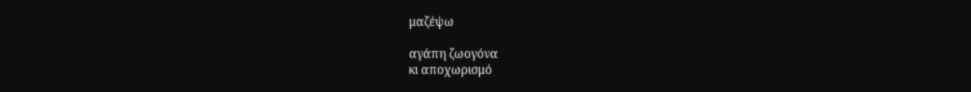μαζέψω

αγάπη ζωογόνα
κι αποχωρισμό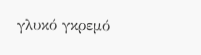γλυκό γκρεμό